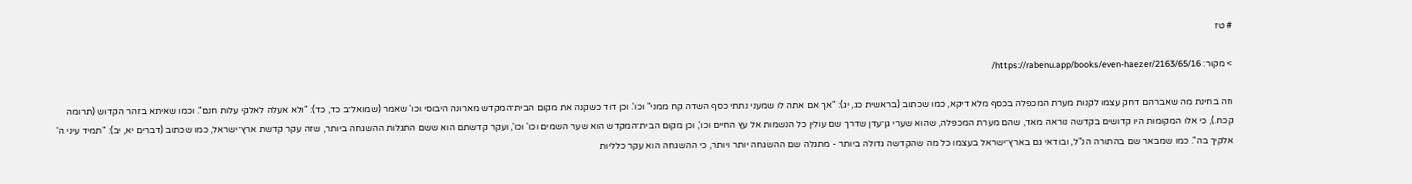# טז

> מקור: https://rabenu.app/books/even-haezer/2163/65/16/

וזה בחינת מה שאברהם דחק עצמו לקנות מערת המכפלה בכסף מלא דיקא, כמו שכתוב (בראשית כג, יג): "אך אם אתה לו שמעני נתתי כסף השדה קח ממני" וכו'. וכן דוד כשקנה את מקום הבית־המקדש מארונה היבוסי וכו' שאמר (שמואל־ב כד, כד): "ולא אעלה לאלקי עלות חנם". וכמו שאיתא בזהר הקדוש (תרומה קכח.), כי אלו המקומות היו קדושים בקדשה נוראה מאד, שהם מערת המכפלה, שהוא שערי גן־עדן שדרך שם עולין כל הנשמות אל עץ החיים וכו', וכן מקום הבית־המקדש הוא שער השמים וכו' וכו', ועקר קדשתם הוא ששם התגלות ההשגחה ביותר, שזה עקר קדשת ארץ־ישראל, כמו שכתוב (דברים יא, יב): "תמיד עיני ה' אלקיך בה". כמו שמבאר שם בהתורה הנ"ל, ובודאי גם בארץ־ישראל בעצמו כל מה שהקדשה גדולה ביותר - מתגלה שם ההשגחה יותר ויותר, כי ההשגחה הוא עקר כלליות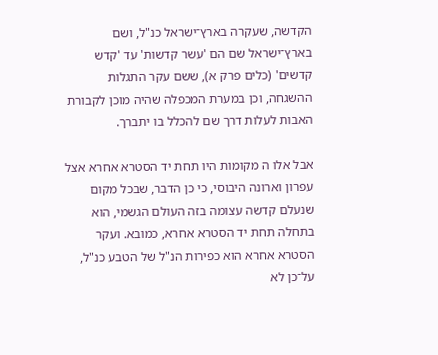הקדשה, שעקרה בארץ־ישראל כנ"ל, ושם בארץ־ישראל שם הם 'עשר קדשות' עד 'קדש קדשים' (כלים פרק א), ששם עקר התגלות ההשגחה, וכן במערת המכפלה שהיה מוכן לקבורת האבות לעלות דרך שם להכלל בו יתברך.

אבל אלו ה מקומות היו תחת יד הסטרא אחרא אצל עפרון וארונה היבוסי, כי כן הדבר, שבכל מקום שנעלם קדשה עצומה בזה העולם הגשמי, הוא בתחלה תחת יד הסטרא אחרא, כמובא. ועקר הסטרא אחרא הוא כפירות הנ"ל של הטבע כנ"ל, על־כן לא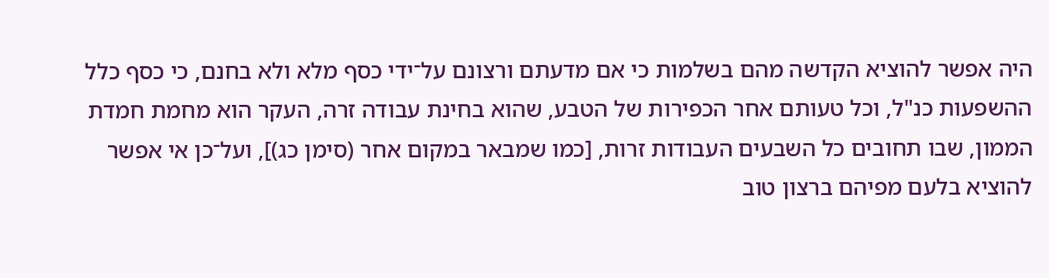היה אפשר להוציא הקדשה מהם בשלמות כי אם מדעתם ורצונם על־ידי כסף מלא ולא בחנם, כי כסף כלל ההשפעות כנ"ל, וכל טעותם אחר הכפירות של הטבע, שהוא בחינת עבודה זרה, העקר הוא מחמת חמדת הממון, שבו תחובים כל השבעים העבודות זרות, [כמו שמבאר במקום אחר (סימן כג)], ועל־כן אי אפשר להוציא בלעם מפיהם ברצון טוב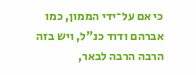כי אם על־ידי הממון, כמו אברהם ודוד כנ"ל, ויש בזה הרבה הרבה לבאר,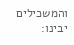והמשכילים יבינו: